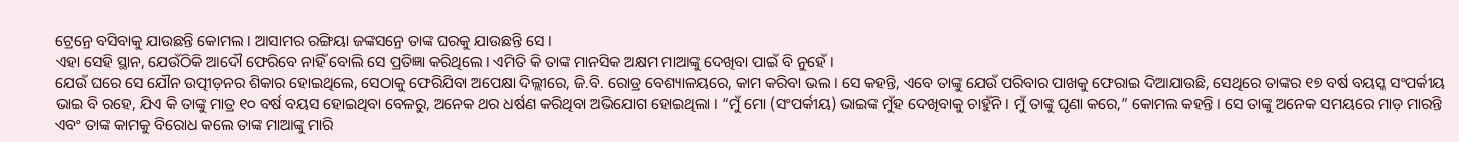ଟ୍ରେନ୍ରେ ବସିବାକୁ ଯାଉଛନ୍ତି କୋମଲ । ଆସାମର ରଙ୍ଗିୟା ଜଙ୍କସନ୍ରେ ତାଙ୍କ ଘରକୁ ଯାଉଛନ୍ତି ସେ ।
ଏହା ସେହି ସ୍ଥାନ, ଯେଉଁଠିକି ଆଦୌ ଫେରିବେ ନାହିଁ ବୋଲି ସେ ପ୍ରତିଜ୍ଞା କରିଥିଲେ । ଏମିତି କି ତାଙ୍କ ମାନସିକ ଅକ୍ଷମ ମାଆଙ୍କୁ ଦେଖିବା ପାଇଁ ବି ନୁହେଁ ।
ଯେଉଁ ଘରେ ସେ ଯୌନ ଉତ୍ପୀଡ଼ନର ଶିକାର ହୋଇଥିଲେ, ସେଠାକୁ ଫେରିଯିବା ଅପେକ୍ଷା ଦିଲ୍ଲୀରେ, ଜି.ବି. ରୋଡ୍ର ବେଶ୍ୟାଳୟରେ, କାମ କରିବା ଭଲ । ସେ କହନ୍ତି, ଏବେ ତାଙ୍କୁ ଯେଉଁ ପରିବାର ପାଖକୁ ଫେରାଇ ଦିଆଯାଉଛି, ସେଥିରେ ତାଙ୍କର ୧୭ ବର୍ଷ ବୟସ୍କ ସଂପର୍କୀୟ ଭାଇ ବି ରହେ, ଯିଏ କି ତାଙ୍କୁ ମାତ୍ର ୧୦ ବର୍ଷ ବୟସ ହୋଇଥିବା ବେଳରୁ, ଅନେକ ଥର ଧର୍ଷଣ କରିଥିବା ଅଭିଯୋଗ ହୋଇଥିଲା । “ମୁଁ ମୋ (ସଂପର୍କୀୟ) ଭାଇଙ୍କ ମୁଁହ ଦେଖିବାକୁ ଚାହୁଁନି । ମୁଁ ତାଙ୍କୁ ଘୃଣା କରେ,” କୋମଲ କହନ୍ତି । ସେ ତାଙ୍କୁ ଅନେକ ସମୟରେ ମାଡ଼ ମାରନ୍ତି ଏବଂ ତାଙ୍କ କାମକୁ ବିରୋଧ କଲେ ତାଙ୍କ ମାଆଙ୍କୁ ମାରି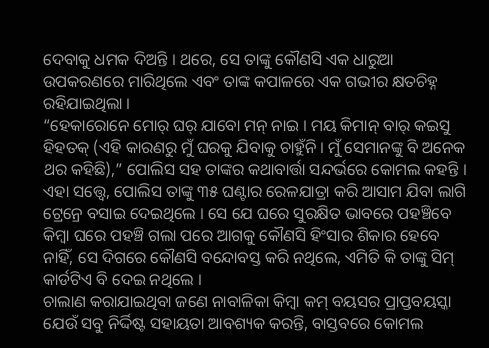ଦେବାକୁ ଧମକ ଦିଅନ୍ତି । ଥରେ, ସେ ତାଙ୍କୁ କୌଣସି ଏକ ଧାରୁଆ ଉପକରଣରେ ମାରିଥିଲେ ଏବଂ ତାଙ୍କ କପାଳରେ ଏକ ଗଭୀର କ୍ଷତଚିହ୍ନ ରହିଯାଇଥିଲା ।
“ହେକାରୋନେ ମୋର୍ ଘର୍ ଯାବୋ ମନ୍ ନାଇ । ମୟ କିମାନ୍ ବାର୍ କଇସୁ ହିହତକ୍ (ଏହି କାରଣରୁ ମୁଁ ଘରକୁ ଯିବାକୁ ଚାହୁଁନି । ମୁଁ ସେମାନଙ୍କୁ ବି ଅନେକ ଥର କହିଛି),” ପୋଲିସ ସହ ତାଙ୍କର କଥାବାର୍ତ୍ତା ସନ୍ଦର୍ଭରେ କୋମଲ କହନ୍ତି । ଏହା ସତ୍ତ୍ୱେ, ପୋଲିସ ତାଙ୍କୁ ୩୫ ଘଣ୍ଟାର ରେଳଯାତ୍ରା କରି ଆସାମ ଯିବା ଲାଗି ଟ୍ରେନ୍ରେ ବସାଇ ଦେଇଥିଲେ । ସେ ଯେ ଘରେ ସୁରକ୍ଷିତ ଭାବରେ ପହଞ୍ଚିବେ କିମ୍ବା ଘରେ ପହଞ୍ଚି ଗଲା ପରେ ଆଗକୁ କୌଣସି ହିଂସାର ଶିକାର ହେବେ ନାହିଁ, ସେ ଦିଗରେ କୌଣସି ବନ୍ଦୋବସ୍ତ କରି ନଥିଲେ, ଏମିତି କି ତାଙ୍କୁ ସିମ୍ କାର୍ଡଟିଏ ବି ଦେଇ ନଥିଲେ ।
ଚାଲାଣ କରାଯାଇଥିବା ଜଣେ ନାବାଳିକା କିମ୍ବା କମ୍ ବୟସର ପ୍ରାପ୍ତବୟସ୍କା ଯେଉଁ ସବୁ ନିର୍ଦ୍ଦିଷ୍ଟ ସହାୟତା ଆବଶ୍ୟକ କରନ୍ତି, ବାସ୍ତବରେ କୋମଲ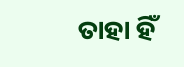ତାହା ହିଁ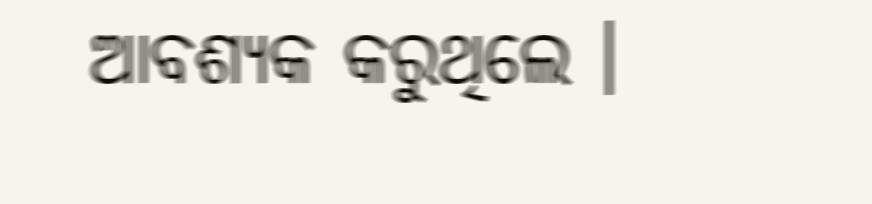ଆବଶ୍ୟକ କରୁଥିଲେ ।